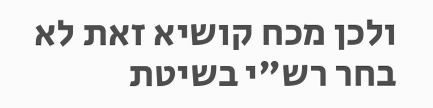ולכן מכח קושיא זאת לא בחר רש"י בשיטת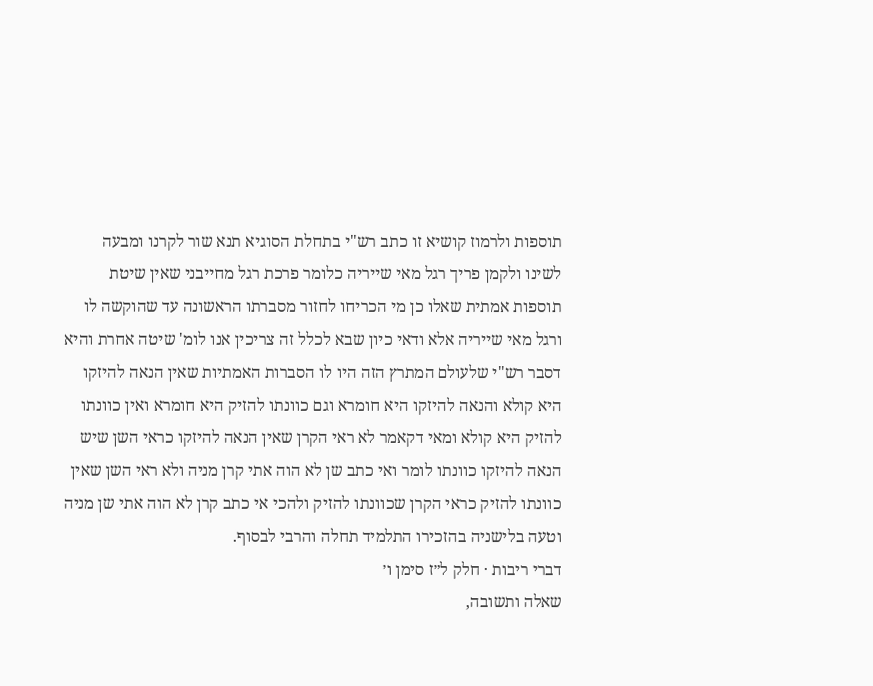תוספות ולרמוז קושיא זו כתב רש"י בתחלת הסוגיא תנא שור לקרנו ומבעה לשינו ולקמן פריך רגל מאי שייריה כלומר פרכת רגל מחייבני שאין שיטת תוספות אמתית שאלו כן מי הכריחו לחזור מסברתו הראשונה עד שהוקשה לו ורגל מאי שייריה אלא ודאי כיון שבא לכלל זה צריכין אנו לומ' שיטה אחרת והיא דסבר רש"י שלעולם המתרץ הזה היו לו הסברות האמתיות שאין הנאה להיזקו היא קולא והנאה להיזקו היא חומרא וגם כוונתו להזיק היא חומרא ואין כוונתו להזיק היא קולא ומאי דקאמר לא ראי הקרן שאין הנאה להיזקו כראי השן שיש הנאה להיזקו כוונתו לומר ואי כתב שן לא הוה אתי קרן מניה ולא ראי השן שאין כוונתו להזיק כראי הקרן שכוונתו להזיק ולהכי אי כתב קרן לא הוה אתי שן מניה וטעה בלישניה בהזכירו התלמיד תחלה והרבי לבסוף.
דברי ריבות · חלק ל״ז סימן ו׳
שאלה ותשובה,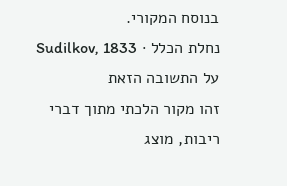בנוסח המקורי.
נחלת הכלל · Sudilkov, 1833
על התשובה הזאת
זהו מקור הלכתי מתוך דברי ריבות, מוצג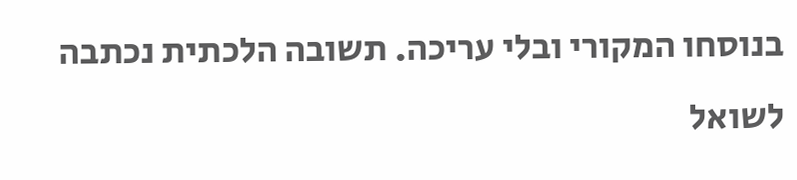בנוסחו המקורי ובלי עריכה. תשובה הלכתית נכתבה לשואל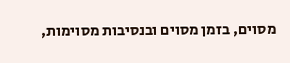מסוים, בזמן מסוים ובנסיבות מסוימות,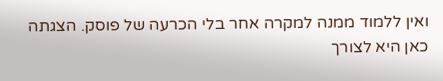ואין ללמוד ממנה למקרה אחר בלי הכרעה של פוסק. הצגתה כאן היא לצורך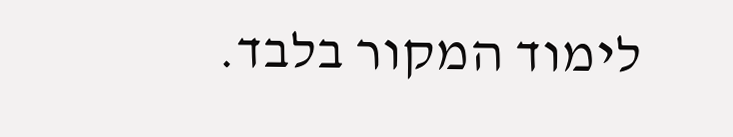לימוד המקור בלבד.